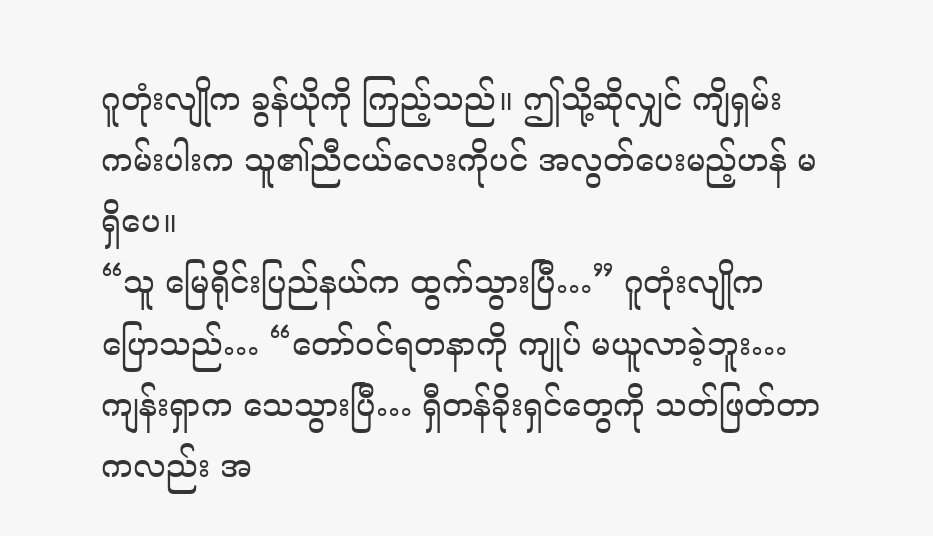ဂူတုံးလျိုက ခွန်ယိုကို ကြည့်သည်။ ဤသို့ဆိုလျှင် ကျိရှမ်းကမ်းပါးက သူ၏ညီငယ်လေးကိုပင် အလွတ်ပေးမည့်ဟန် မရှိပေ။
“သူ မြေရိုင်းပြည်နယ်က ထွက်သွားပြီ…” ဂူတုံးလျိုက ပြောသည်… “တော်ဝင်ရတနာကို ကျုပ် မယူလာခဲ့ဘူး… ကျန်းရှာက သေသွားပြီ… ရှီတန်ခိုးရှင်တွေကို သတ်ဖြတ်တာကလည်း အ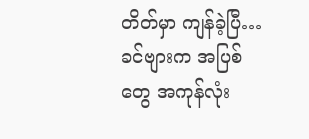တိတ်မှာ ကျန်ခဲ့ပြီ… ခင်ဗျားက အပြစ်တွေ အကုန်လုံး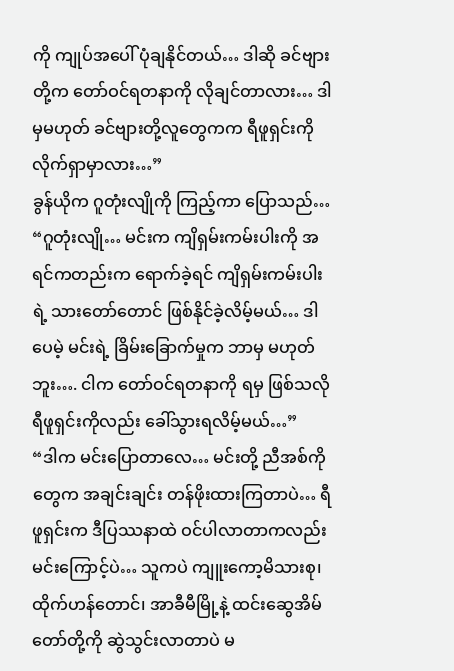ကို ကျုပ်အပေါ် ပုံချနိုင်တယ်… ဒါဆို ခင်ဗျားတို့က တော်ဝင်ရတနာကို လိုချင်တာလား… ဒါမှမဟုတ် ခင်ဗျားတို့လူတွေကက ရီဖူရှင်းကို လိုက်ရှာမှာလား…”
ခွန်ယိုက ဂူတုံးလျိုကို ကြည့်ကာ ပြောသည်… “ဂူတုံးလျို… မင်းက ကျိရှမ်းကမ်းပါးကို အရင်ကတည်းက ရောက်ခဲ့ရင် ကျိရှမ်းကမ်းပါးရဲ့ သားတော်တောင် ဖြစ်နိုင်ခဲ့လိမ့်မယ်… ဒါပေမဲ့ မင်းရဲ့ ခြိမ်းခြောက်မှုက ဘာမှ မဟုတ်ဘူး…. ငါက တော်ဝင်ရတနာကို ရမှ ဖြစ်သလို ရီဖူရှင်းကိုလည်း ခေါ်သွားရလိမ့်မယ်…”
“ဒါက မင်းပြောတာလေ… မင်းတို့ ညီအစ်ကိုတွေက အချင်းချင်း တန်ဖိုးထားကြတာပဲ… ရီဖူရှင်းက ဒီပြဿနာထဲ ဝင်ပါလာတာကလည်း မင်းကြောင့်ပဲ… သူကပဲ ကျူးကော့မိသားစု၊ ထိုက်ဟန်တောင်၊ အာခီမီမြို့နဲ့ ထင်းဆွေအိမ်တော်တို့ကို ဆွဲသွင်းလာတာပဲ မ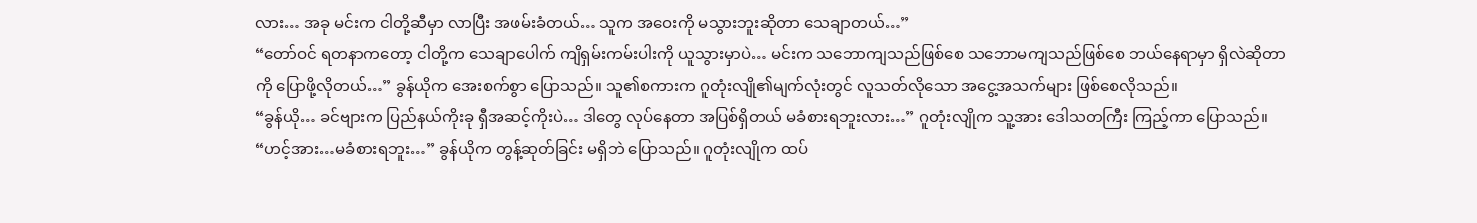လား… အခု မင်းက ငါတို့ဆီမှာ လာပြီး အဖမ်းခံတယ်… သူက အဝေးကို မသွားဘူးဆိုတာ သေချာတယ်…”
“တော်ဝင် ရတနာကတော့ ငါတို့က သေချာပေါက် ကျိရှမ်းကမ်းပါးကို ယူသွားမှာပဲ… မင်းက သဘောကျသည်ဖြစ်စေ သဘောမကျသည်ဖြစ်စေ ဘယ်နေရာမှာ ရှိလဲဆိုတာကို ပြောဖို့လိုတယ်…” ခွန်ယိုက အေးစက်စွာ ပြောသည်။ သူ၏စကားက ဂူတုံးလျို၏မျက်လုံးတွင် လူသတ်လိုသော အငွေ့အသက်များ ဖြစ်စေလိုသည်။
“ခွန်ယို… ခင်ဗျားက ပြည်နယ်ကိုးခု ရှီအဆင့်ကိုးပဲ… ဒါတွေ လုပ်နေတာ အပြစ်ရှိတယ် မခံစားရဘူးလား…” ဂူတုံးလျိုက သူ့အား ဒေါသတကြီး ကြည့်ကာ ပြောသည်။
“ဟင့်အား…မခံစားရဘူး…” ခွန်ယိုက တွန့်ဆုတ်ခြင်း မရှိဘဲ ပြောသည်။ ဂူတုံးလျိုက ထပ်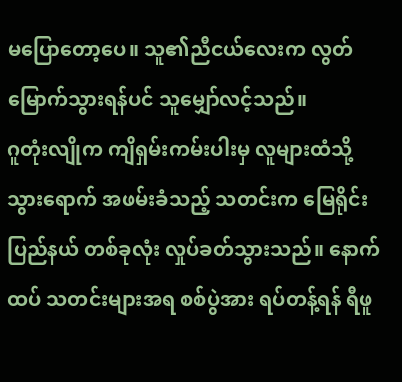မပြောတော့ပေ။ သူ၏ညီငယ်လေးက လွတ်မြောက်သွားရန်ပင် သူမျှော်လင့်သည်။
ဂူတုံးလျိုက ကျိရှမ်းကမ်းပါးမှ လူများထံသို့ သွားရောက် အဖမ်းခံသည့် သတင်းက မြေရိုင်းပြည်နယ် တစ်ခုလုံး လှုပ်ခတ်သွားသည်။ နောက်ထပ် သတင်းများအရ စစ်ပွဲအား ရပ်တန့်ရန် ရီဖူ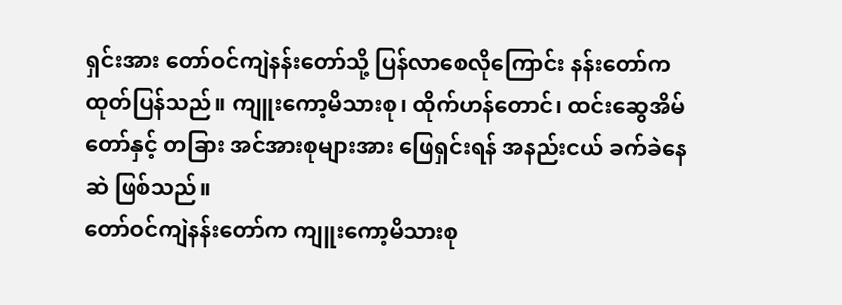ရှင်းအား တော်ဝင်ကျဲနန်းတော်သို့ ပြန်လာစေလိုကြောင်း နန်းတော်က ထုတ်ပြန်သည်။ ကျူးကော့မိသားစု၊ ထိုက်ဟန်တောင်၊ ထင်းဆွေအိမ်တော်နှင့် တခြား အင်အားစုများအား ဖြေရှင်းရန် အနည်းငယ် ခက်ခဲနေဆဲ ဖြစ်သည်။
တော်ဝင်ကျဲနန်းတော်က ကျူးကော့မိသားစု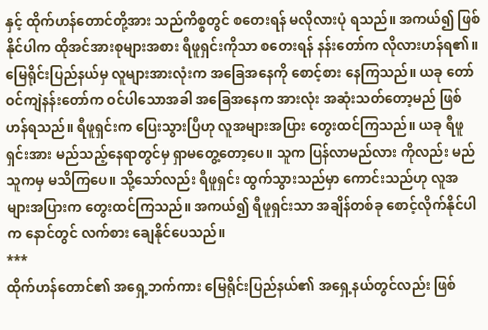နှင့် ထိုက်ဟန်တောင်တို့အား သည်ကိစ္စတွင် စတေးရန် မလိုလားပုံ ရသည်။ အကယ်၍ ဖြစ်နိုင်ပါက ထိုအင်အားစုများအစား ရီဖူရှင်းကိုသာ စတေးရန် နန်းတော်က လိုလားဟန်ရ၏။
မြေရိုင်းပြည်နယ်မှ လူများအားလုံးက အခြေအနေကို စောင့်စား နေကြသည်။ ယခု တော်ဝင်ကျဲနန်းတော်က ဝင်ပါသောအခါ အခြေအနေက အားလုံး အဆုံးသတ်တော့မည် ဖြစ်ဟန်ရသည်။ ရီဖူရှင်းက ပြေးသွားပြီဟု လူအများအပြား တွေးထင်ကြသည်။ ယခု ရီဖူရှင်းအား မည်သည့်နေရာတွင်မှ ရှာမတွေ့တော့ပေ။ သူက ပြန်လာမည်လား ကိုလည်း မည်သူကမှ မသိကြပေ။ သို့သော်လည်း ရီဖူရှင်း ထွက်သွားသည်မှာ ကောင်းသည်ဟု လူအများအပြားက တွေးထင်ကြသည်။ အကယ်၍ ရီဖူရှင်းသာ အချိန်တစ်ခု စောင့်လိုက်နိုင်ပါက နောင်တွင် လက်စား ချေနိုင်ပေသည်။
***
ထိုက်ဟန်တောင်၏ အရှေ့ဘက်ကား မြေရိုင်းပြည်နယ်၏ အရှေ့နယ်တွင်လည်း ဖြစ်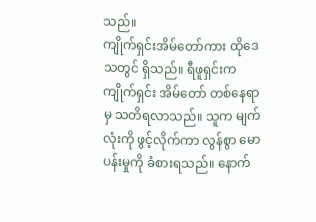သည်။
ကျိုက်ရှင်းအိမ်တော်ကား ထိုဒေသတွင် ရှိသည်။ ရီဖူရှင်းက ကျိုက်ရှင်း အိမ်တော် တစ်နေရာမှ သတိရလာသည်။ သူက မျက်လုံးကို ဖွင့်လိုက်ကာ လွန်စွာ မောပန်းမှုကို ခံစားရသည်။ နောက်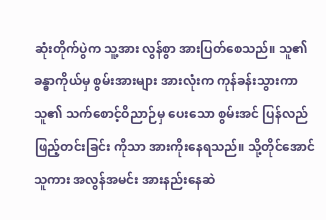ဆုံးတိုက်ပွဲက သူ့အား လွန်စွာ အားပြတ်စေသည်။ သူ၏ခန္ဓာကိုယ်မှ စွမ်းအားများ အားလုံးက ကုန်ခန်းသွားကာ သူ၏ သက်စောင့်ဝိညာဉ်မှ ပေးသော စွမ်းအင် ပြန်လည် ဖြည့်တင်းခြင်း ကိုသာ အားကိုးနေရသည်။ သို့တိုင်အောင် သူကား အလွန်အမင်း အားနည်းနေဆဲ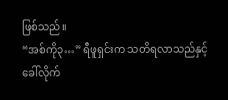ဖြစ်သည်။
“အစ်ကို၃…” ရီဖူရှင်းက သတိရလာသည်နှင့် ခေါ်လိုက်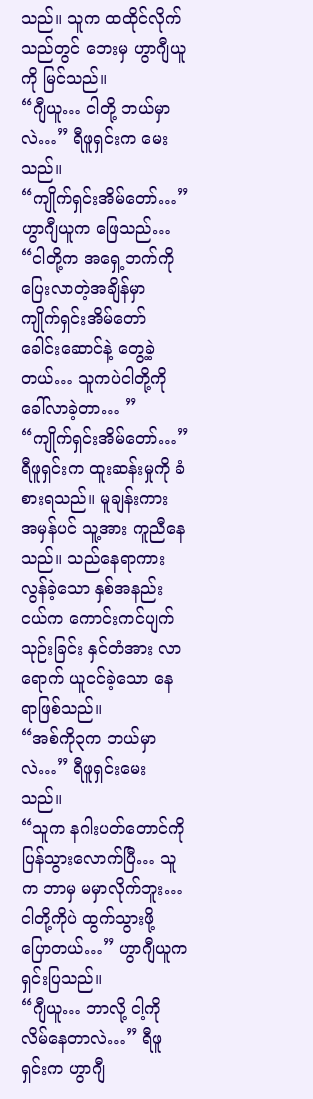သည်။ သူက ထထိုင်လိုက်သည်တွင် ဘေးမှ ဟွာဂျီယူကို မြင်သည်။
“ဂျီယူ… ငါတို့ ဘယ်မှာလဲ…” ရီဖူရှင်းက မေးသည်။
“ကျိုက်ရှင်းအိမ်တော်…” ဟွာဂျီယူက ဖြေသည်… “ငါတို့က အရှေ့ဘက်ကို ပြေးလာတဲ့အချိန်မှာ ကျိုက်ရှင်းအိမ်တော် ခေါင်းဆောင်နဲ့ တွေ့ခဲ့တယ်… သူကပဲငါတို့ကို ခေါ်လာခဲ့တာ… ”
“ကျိုက်ရှင်းအိမ်တော်…” ရီဖူရှင်းက ထူးဆန်းမှုကို ခံစားရသည်။ မူချန်းကား အမှန်ပင် သူ့အား ကူညီနေသည်။ သည်နေရာကား လွန်ခဲ့သော နှစ်အနည်းငယ်က ကောင်းကင်ပျက်သုဉ်းခြင်း နှင်တံအား လာရောက် ယူငင်ခဲ့သော နေရာဖြစ်သည်။
“အစ်ကို၃က ဘယ်မှာလဲ…” ရီဖူရှင်းမေးသည်။
“သူက နဂါးပတ်တောင်ကို ပြန်သွားလောက်ပြီ… သူက ဘာမှ မမှာလိုက်ဘူး… ငါတို့ကိုပဲ ထွက်သွားဖို့ ပြောတယ်…” ဟွာဂျီယူက ရှင်းပြသည်။
“ဂျီယူ… ဘာလို့ ငါ့ကို လိမ်နေတာလဲ…” ရီဖူရှင်းက ဟွာဂျီ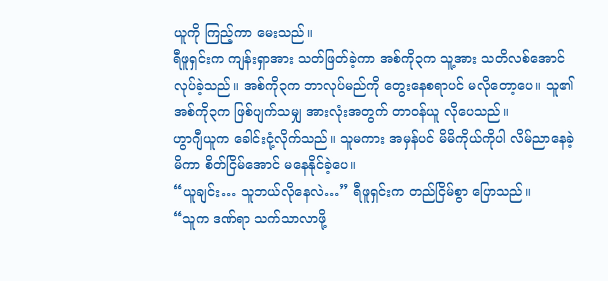ယူကို ကြည့်ကာ မေးသည်။
ရီဖူရှင်းက ကျန်းရှာအား သတ်ဖြတ်ခဲ့ကာ အစ်ကို၃က သူ့အား သတိလစ်အောင် လုပ်ခဲ့သည်။ အစ်ကို၃က ဘာလုပ်မည်ကို တွေးနေစရာပင် မလိုတော့ပေ။ သူ၏အစ်ကို၃က ဖြစ်ပျက်သမျှ အားလုံးအတွက် တာဝန်ယူ လိုပေသည်။
ဟွာဂျီယူက ခေါင်းငုံ့လိုက်သည်။ သူမကား အမှန်ပင် မိမိကိုယ်ကိုပါ လိမ်ညာနေခဲ့မိကာ စိတ်ငြိမ်အောင် မနေနိုင်ခဲ့ပေ။
“ယူချင်း… သူဘယ်လိုနေလဲ…” ရီဖူရှင်းက တည်ငြိမ်စွာ ပြောသည်။
“သူက ဒဏ်ရာ သက်သာလာဖို့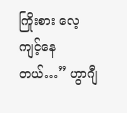ကြိုးစား လေ့ကျင့်နေတယ်…” ဟွာဂျီ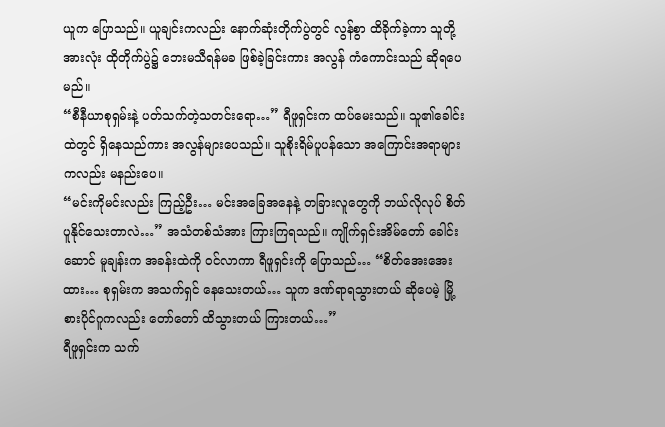ယူက ပြောသည်။ ယူချင်းကလည်း နောက်ဆုံးတိုက်ပွဲတွင် လွန်စွာ ထိခိုက်ခဲ့ကာ သူတို့အားလုံး ထိုတိုက်ပွဲ၌ ဘေးမသီရန်မခ ဖြစ်ခဲ့ခြင်းကား အလွန် ကံကောင်းသည် ဆိုရပေမည်။
“စီနီယာစုရှမ်းနဲ့ ပတ်သက်တဲ့သတင်းရော…” ရီဖူရှင်းက ထပ်မေးသည်။ သူ၏ခေါင်းထဲတွင် ရှိနေသည်ကား အလွန်များပေသည်။ သူစိုးရိမ်ပူပန်သော အကြောင်းအရာများ ကလည်း မနည်းပေ။
“မင်းကိုမင်းလည်း ကြည့်ဦး… မင်းအခြေအနေနဲ့ တခြားလူတွေကို ဘယ်လိုလုပ် စိတ်ပူနိုင်သေးတာလဲ…” အသံတစ်သံအား ကြားကြရသည်။ ကျိုက်ရှင်းအိမ်တော် ခေါင်းဆောင် မူချန်းက အခန်းထဲကို ဝင်လာကာ ရီဖူရှင်းကို ပြောသည်… “စိတ်အေးအေးထား… စုရှမ်းက အသက်ရှင် နေသေးတယ်… သူက ဒဏ်ရာရသွားတယ် ဆိုပေမဲ့ မြို့စားပိုင်ဂူကလည်း တော်တော် ထိသွားတယ် ကြားတယ်…”
ရီဖူရှင်းက သက်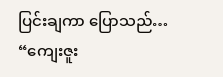ပြင်းချကာ ပြောသည်… “ကျေးဇူး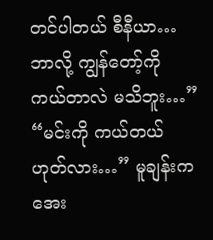တင်ပါတယ် စီနီယာ… ဘာလို့ ကျွန်တော့်ကို ကယ်တာလဲ မသိဘူး…”
“မင်းကို ကယ်တယ် ဟုတ်လား…” မူချန်းက အေး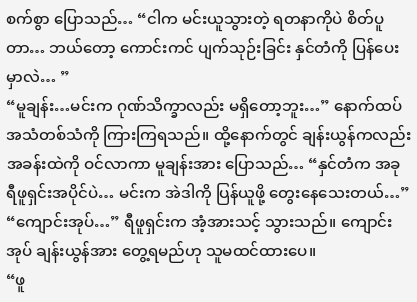စက်စွာ ပြောသည်… “ငါက မင်းယူသွားတဲ့ ရတနာကိုပဲ စိတ်ပူတာ… ဘယ်တော့ ကောင်းကင် ပျက်သုဉ်းခြင်း နှင်တံကို ပြန်ပေးမှာလဲ… ”
“မူချန်း…မင်းက ဂုဏ်သိက္ခာလည်း မရှိတော့ဘူး…” နောက်ထပ် အသံတစ်သံကို ကြားကြရသည်။ ထို့နောက်တွင် ချန်းယွန်ကလည်း အခန်းထဲကို ဝင်လာကာ မူချန်းအား ပြောသည်… “နှင်တံက အခု ရီဖူရှင်းအပိုင်ပဲ… မင်းက အဲဒါကို ပြန်ယူဖို့ တွေးနေသေးတယ်…”
“ကျောင်းအုပ်…” ရီဖူရှင်းက အံ့အားသင့် သွားသည်။ ကျောင်းအုပ် ချန်းယွန်အား တွေ့ရမည်ဟု သူမထင်ထားပေ။
“ဖူ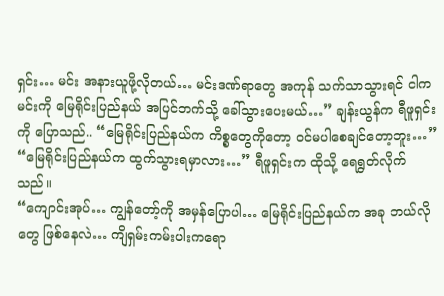ရှင်း… မင်း အနားယူဖို့လိုတယ်… မင်းဒဏ်ရာတွေ အကုန် သက်သာသွားရင် ငါကမင်းကို မြေရိုင်းပြည်နယ် အပြင်ဘက်သို့ ခေါ်သွားပေးမယ်…” ချန်းယွန်က ရီဖူရှင်းကို ပြောသည်.. “မြေရိုင်းပြည်နယ်က ကိစ္စတွေကိုတော့ ဝင်မပါစေချင်တော့ဘူး…”
“မြေရိုင်းပြည်နယ်က ထွက်သွားရမှာလား…” ရီဖူရှင်းက ထိုသို့ ရေရွတ်လိုက်သည်။
“ကျောင်းအုပ်… ကျွန်တော့်ကို အမှန်ပြောပါ… မြေရိုင်းပြည်နယ်က အခု ဘယ်လိုတွေ ဖြစ်နေလဲ… ကျိရှမ်းကမ်းပါးကရော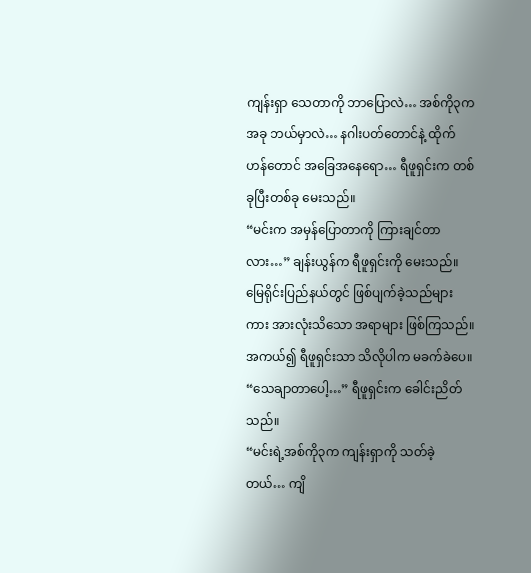ကျန်းရှာ သေတာကို ဘာပြောလဲ… အစ်ကို၃က အခု ဘယ်မှာလဲ… နဂါးပတ်တောင်နဲ့ ထိုက်ဟန်တောင် အခြေအနေရော… ရီဖူရှင်းက တစ်ခုပြီးတစ်ခု မေးသည်။
“မင်းက အမှန်ပြောတာကို ကြားချင်တာလား…” ချန်းယွန်က ရီဖူရှင်းကို မေးသည်။ မြေရိုင်းပြည်နယ်တွင် ဖြစ်ပျက်ခဲ့သည်များကား အားလုံးသိသော အရာများ ဖြစ်ကြသည်။ အကယ်၍ ရီဖူရှင်းသာ သိလိုပါက မခက်ခဲပေ။
“သေချာတာပေါ့…” ရီဖူရှင်းက ခေါင်းညိတ်သည်။
“မင်းရဲ့အစ်ကို၃က ကျန်းရှာကို သတ်ခဲ့တယ်… ကျိ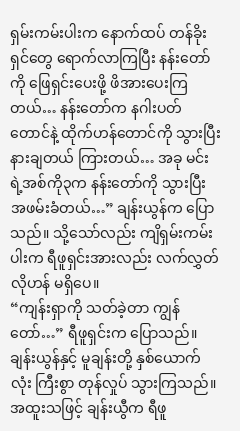ရှမ်းကမ်းပါးက နောက်ထပ် တန်ခိုးရှင်တွေ ရောက်လာကြပြီး နန်းတော်ကို ဖြေရှင်းပေးဖို့ ဖိအားပေးကြတယ်… နန်းတော်က နဂါးပတ်တောင်နဲ့ ထိုက်ဟန်တောင်ကို သွားပြီး နားချတယ် ကြားတယ်… အခု မင်းရဲ့အစ်ကို၃က နန်းတော်ကို သွားပြီး အဖမ်းခံတယ်…” ချန်းယွန်က ပြောသည်။ သို့သော်လည်း ကျိရှမ်းကမ်းပါးက ရီဖူရှင်းအားလည်း လက်လွှတ်လိုဟန် မရှိပေ။
“ကျန်းရှာကို သတ်ခဲ့တာ ကျွန်တော်…” ရီဖူရှင်းက ပြောသည်။
ချန်းယွန်နှင့် မူချန်းတို့ နှစ်ယောက်လုံး ကြီးစွာ တုန်လှုပ် သွားကြသည်။ အထူးသဖြင့် ချန်းယွီက ရီဖူ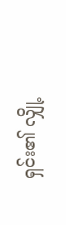ရှင်း၏ လျှို့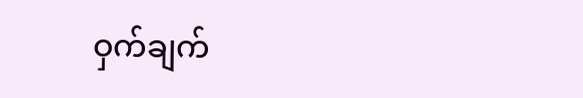ဝှက်ချက်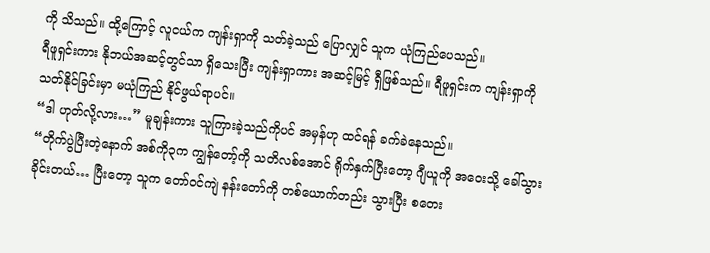ကို သိသည်။ ထို့ကြောင့် လူငယ်က ကျန်းရှာကို သတ်ခဲ့သည် ပြောလျှင် သူက ယုံကြည်ပေသည်။
ရီဖူရှင်းကား နိုဘယ်အဆင့်တွင်သာ ရှိသေးပြီး ကျန်းရှာကား အဆင့်မြင့် ရှီဖြစ်သည်။ ရီဖူရှင်းက ကျန်းရှာကို သတ်နိုင်ခြင်းမှာ မယုံကြည် နိုင်ဖွယ်ရာပင်။
“ဒါ ဟုတ်လို့လား…” မူချန်းကား သူကြားခဲ့သည်ကိုပင် အမှန်ဟု ထင်ရန် ခက်ခဲနေသည်။
“တိုက်ပွဲပြီးတဲ့နောက် အစ်ကို၃က ကျွန်တော့်ကို သတိလစ်အောင် ရိုက်နှက်ပြီးတော့ ဂျီယူကို အဝေးသို့ ခေါ်သွားခိုင်းတယ်… ပြီးတော့ သူက တော်ဝင်ကျဲ နန်းတော်ကို တစ်ယောက်တည်း သွားပြီး စတေး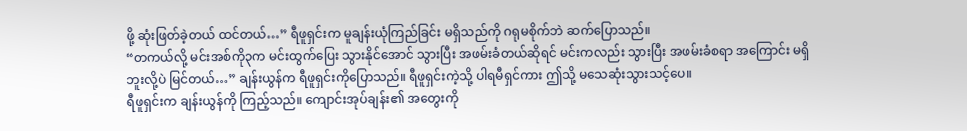ဖို့ ဆုံးဖြတ်ခဲ့တယ် ထင်တယ်…” ရီဖူရှင်းက မူချန်းယုံကြည်ခြင်း မရှိသည်ကို ဂရုမစိုက်ဘဲ ဆက်ပြောသည်။
“တကယ်လို့ မင်းအစ်ကို၃က မင်းထွက်ပြေး သွားနိုင်အောင် သွားပြီး အဖမ်းခံတယ်ဆိုရင် မင်းကလည်း သွားပြီး အဖမ်းခံစရာ အကြောင်း မရှိဘူးလို့ပဲ မြင်တယ်…” ချန်းယွန်က ရီဖူရှင်းကိုပြောသည်။ ရီဖူရှင်းကဲ့သို့ ပါရမီရှင်ကား ဤသို့ မသေဆုံးသွားသင့်ပေ။
ရီဖူရှင်းက ချန်းယွန်ကို ကြည့်သည်။ ကျောင်းအုပ်ချန်း၏ အတွေးကို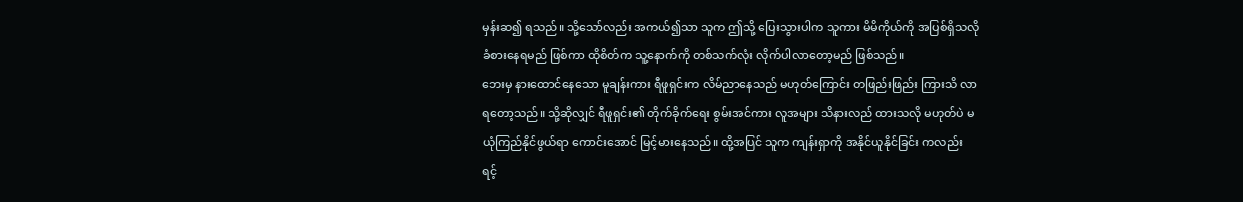မှန်းဆ၍ ရသည်။ သို့သော်လည်း အကယ်၍သာ သူက ဤသို့ ပြေးသွားပါက သူကား မိမိကိုယ်ကို အပြစ်ရှိသလို ခံစားနေရမည် ဖြစ်ကာ ထိုစိတ်က သူ့နောက်ကို တစ်သက်လုံး လိုက်ပါလာတော့မည် ဖြစ်သည်။
ဘေးမှ နားထောင်နေသော မူချန်းကား ရီဖူရှင်းက လိမ်ညာနေသည် မဟုတ်ကြောင်း တဖြည်းဖြည်း ကြားသိ လာရတော့သည်။ သို့ဆိုလျှင် ရီဖူရှင်း၏ တိုက်ခိုက်ရေး စွမ်းအင်ကား လူအများ သိနားလည် ထားသလို မဟုတ်ပဲ မယုံကြည်နိုင်ဖွယ်ရာ ကောင်းအောင် မြင့်မားနေသည်။ ထို့အပြင် သူက ကျန်းရှာကို အနိုင်ယူနိုင်ခြင်း ကလည်း ရင့်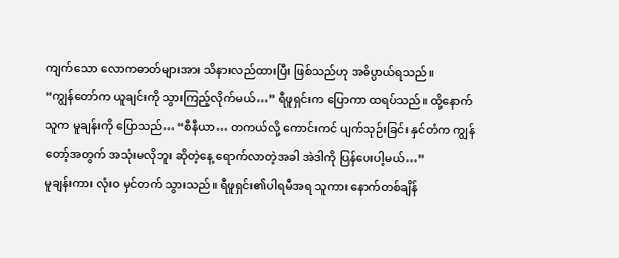ကျက်သော လောကဓာတ်များအား သိနားလည်ထားပြီး ဖြစ်သည်ဟု အဓိပ္ပာယ်ရသည်။
“ကျွန်တော်က ယူချင်းကို သွားကြည့်လိုက်မယ်…” ရီဖူရှင်းက ပြောကာ ထရပ်သည်။ ထို့နောက် သူက မူချန်းကို ပြောသည်… “စီနီယာ… တကယ်လို့ ကောင်းကင် ပျက်သုဉ်းခြင်း နှင်တံက ကျွန်တော့်အတွက် အသုံးမလိုဘူး ဆိုတဲ့နေ့ ရောက်လာတဲ့အခါ အဲဒါကို ပြန်ပေးပါ့မယ်…”
မူချန်းကား လုံးဝ မှင်တက် သွားသည်။ ရီဖူရှင်း၏ပါရမီအရ သူကား နောက်တစ်ချိန်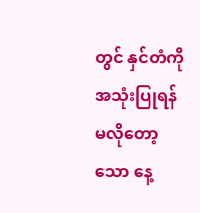တွင် နှင်တံကို အသုံးပြုရန် မလိုတော့သော နေ့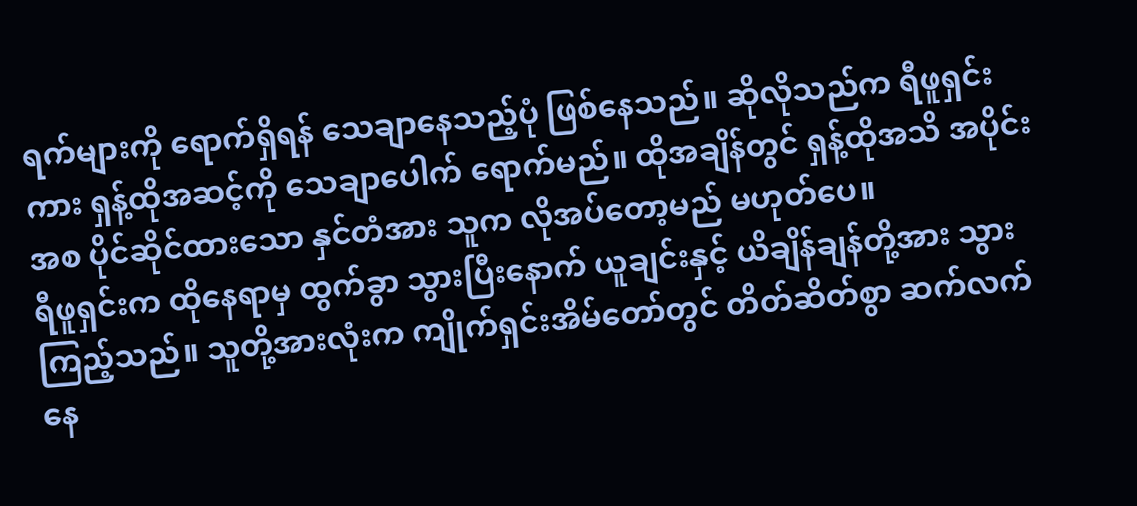ရက်များကို ရောက်ရှိရန် သေချာနေသည့်ပုံ ဖြစ်နေသည်။ ဆိုလိုသည်က ရီဖူရှင်းကား ရှန့်ထိုအဆင့်ကို သေချာပေါက် ရောက်မည်။ ထိုအချိန်တွင် ရှန့်ထိုအသိ အပိုင်းအစ ပိုင်ဆိုင်ထားသော နှင်တံအား သူက လိုအပ်တော့မည် မဟုတ်ပေ။
ရီဖူရှင်းက ထိုနေရာမှ ထွက်ခွာ သွားပြီးနောက် ယူချင်းနှင့် ယိချိန်ချန်တို့အား သွားကြည့်သည်။ သူတို့အားလုံးက ကျိုက်ရှင်းအိမ်တော်တွင် တိတ်ဆိတ်စွာ ဆက်လက် နေ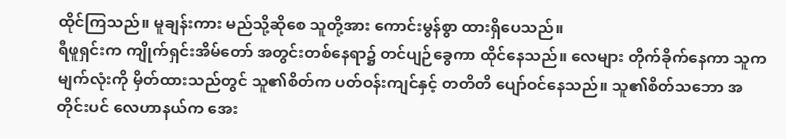ထိုင်ကြသည်။ မူချန်းကား မည်သို့ဆိုစေ သူတို့အား ကောင်းမွန်စွာ ထားရှိပေသည်။
ရီဖူရှင်းက ကျိုက်ရှင်းအိမ်တော် အတွင်းတစ်နေရာ၌ တင်ပျဉ်ခွေကာ ထိုင်နေသည်။ လေများ တိုက်ခိုက်နေကာ သူက မျက်လုံးကို မှိတ်ထားသည်တွင် သူ၏စိတ်က ပတ်ဝန်းကျင်နှင့် တတိတိ ပျော်ဝင်နေသည်။ သူ၏စိတ်သဘော အတိုင်းပင် လေဟာနယ်က အေး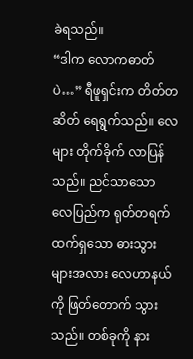ခဲရသည်။
“ဒါက လောကဓာတ်ပဲ…” ရီဖူရှင်းက တိတ်တဆိတ် ရေရွက်သည်။ လေများ တိုက်ခိုက် လာပြန်သည်။ ညင်သာသော လေပြည်က ရုတ်တရက် ထက်ရှသော ဓားသွားများအလား လေဟာနယ်ကို ဖြတ်တောက် သွားသည်။ တစ်ခုကို နား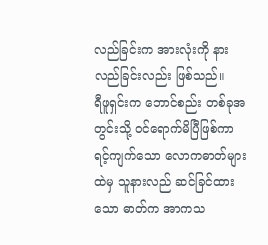လည်ခြင်းက အားလုံးကို နားလည်ခြင်းလည်း ဖြစ်သည်။
ရီဖူရှင်းက ဘောင်စည်း တစ်ခုအတွင်းသို့ ဝင်ရောက်မိပြီဖြစ်ကာ ရင့်ကျက်သော လောကဓာတ်များထဲမှ သူနားလည် ဆင်ခြင်ထားသော ဓာတ်က အာကသ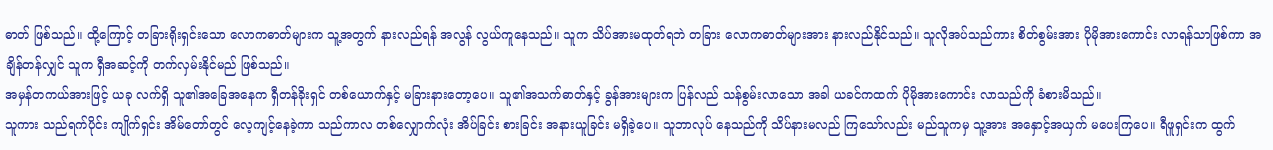ဓာတ် ဖြစ်သည်။ ထို့ကြောင့် တခြားရိုးရှင်းသော လောကဓာတ်များက သူ့အတွက် နားလည်ရန် အလွန် လွယ်ကူနေသည်။ သူက သိပ်အားမထုတ်ရဘဲ တခြား လောကဓာတ်များအား နားလည်နိုင်သည်။ သူလိုအပ်သည်ကား စိတ်စွမ်းအား ပိုမိုအားကောင်း လာရန်သာဖြစ်ကာ အချိန်တန်လျှင် သူက ရှီအဆင့်ကို တက်လှမ်းနိုင်မည် ဖြစ်သည်။
အမှန်တကယ်အားဖြင့် ယခု လက်ရှိ သူ၏အခြေအနေက ရှီတန်ခိုးရှင် တစ်ယောက်နှင့် မခြားနားတော့ပေ။ သူ၏အသက်ဓာတ်နှင့် ခွန်အားများက ပြန်လည် သန်စွမ်းလာသော အခါ ယခင်ကထက် ပိုမိုအားကောင်း လာသည်ကို ခံစားမိသည်။
သူကား သည်ရက်ပိုင်း ကျိုက်ရှင်း အိမ်တော်တွင် လေ့ကျင့်နေခဲ့ကာ သည်ကာလ တစ်လျှောက်လုံး အိပ်ခြင်း စားခြင်း အနားယူခြင်း မရှိခဲ့ပေ။ သူဘာလုပ် နေသည်ကို သိပ်နားမလည် ကြသော်လည်း မည်သူကမှ သူ့အား အနှောင့်အယှက် မပေးကြပေ။ ရီဖူရှင်းက ထွက်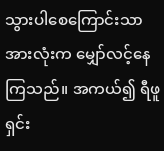သွားပါစေကြောင်းသာ အားလုံးက မျှော်လင့်နေကြသည်။ အကယ်၍ ရီဖူရှင်း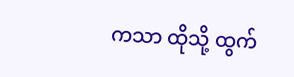ကသာ ထိုသို့ ထွက်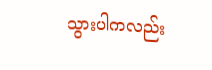သွားပါကလည်း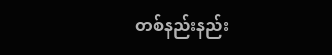တစ်နည်းနည်း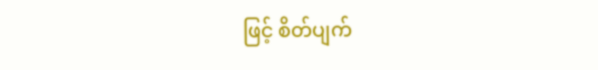ဖြင့် စိတ်ပျက်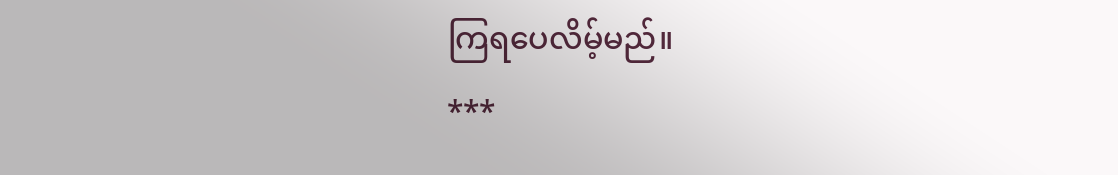ကြရပေလိမ့်မည်။
***